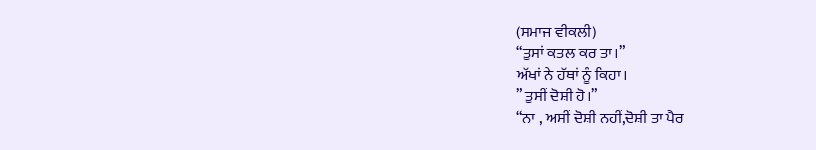(ਸਮਾਜ ਵੀਕਲੀ)
“ਤੁਸਾਂ ਕਤਲ ਕਰ ਤਾ।”
ਅੱਖਾਂ ਨੇ ਹੱਥਾਂ ਨੂੰ ਕਿਹਾ।
” ਤੁਸੀਂ ਦੋਸ਼ੀ ਹੋ।”
“ਨਾ , ਅਸੀਂ ਦੋਸ਼ੀ ਨਹੀਂ,ਦੋਸ਼ੀ ਤਾ ਪੈਰ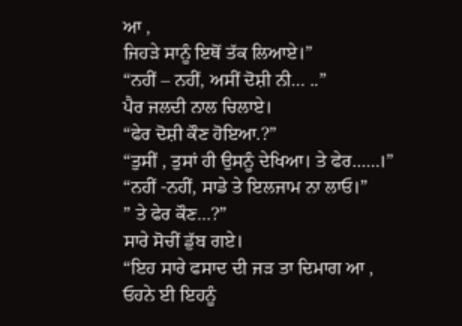ਆ ,
ਜਿਹੜੇ ਸਾਨੂੰ ਇਥੋਂ ਤੱਕ ਲਿਆਏ।”
“ਨਹੀਂ – ਨਹੀਂ, ਅਸੀਂ ਦੋਸ਼ੀ ਨੀ… ..”
ਪੈਰ ਜਲਦੀ ਨਾਲ ਚਿਲਾਏ।
“ਫੇਰ ਦੋਸ਼ੀ ਕੌਣ ਹੋਇਆ.?”
“ਤੁਸੀਂ , ਤੁਸਾਂ ਹੀ ਉਸਨੂੰ ਦੇਖਿਆ। ਤੇ ਫੇਰ……।”
“ਨਹੀਂ -ਨਹੀਂ, ਸਾਡੇ ਤੇ ਇਲਜਾਮ ਨਾ ਲਾਓ।”
” ਤੇ ਫੇਰ ਕੌਣ…?”
ਸਾਰੇ ਸੋਚੀਂ ਡੁੱਬ ਗਏ।
“ਇਹ ਸਾਰੇ ਫਸਾਦ ਦੀ ਜੜ ਤਾ ਦਿਮਾਗ ਆ , ਓਹਨੇ ਈ ਇਹਨੂੰ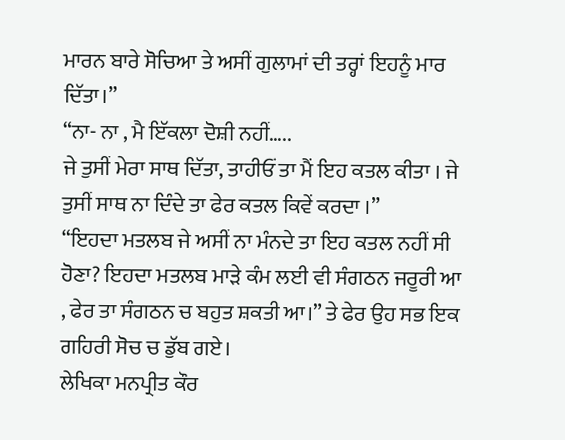ਮਾਰਨ ਬਾਰੇ ਸੋਚਿਆ ਤੇ ਅਸੀਂ ਗੁਲਾਮਾਂ ਦੀ ਤਰ੍ਹਾਂ ਇਹਨੂੰ ਮਾਰ ਦਿੱਤਾ।”
“ਨਾ- ਨਾ , ਮੈ ਇੱਕਲਾ ਦੋਸ਼ੀ ਨਹੀਂ…..
ਜੇ ਤੁਸੀਂ ਮੇਰਾ ਸਾਥ ਦਿੱਤਾ, ਤਾਹੀਓਂ ਤਾ ਮੈਂ ਇਹ ਕਤਲ ਕੀਤਾ । ਜੇ ਤੁਸੀਂ ਸਾਥ ਨਾ ਦਿੰਦੇ ਤਾ ਫੇਰ ਕਤਲ ਕਿਵੇਂ ਕਰਦਾ ।”
“ਇਹਦਾ ਮਤਲਬ ਜੇ ਅਸੀਂ ਨਾ ਮੰਨਦੇ ਤਾ ਇਹ ਕਤਲ ਨਹੀਂ ਸੀ ਹੋਣਾ? ਇਹਦਾ ਮਤਲਬ ਮਾੜੇ ਕੰਮ ਲਈ ਵੀ ਸੰਗਠਨ ਜਰੂਰੀ ਆ , ਫੇਰ ਤਾ ਸੰਗਠਨ ਚ ਬਹੁਤ ਸ਼ਕਤੀ ਆ।” ਤੇ ਫੇਰ ਉਹ ਸਭ ਇਕ ਗਹਿਰੀ ਸੋਚ ਚ ਡੁੱਬ ਗਏ।
ਲੇਖਿਕਾ ਮਨਪ੍ਰੀਤ ਕੌਰ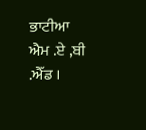ਭਾਟੀਆ
ਐਮ .ਏ ,ਬੀ .ਐੱਡ ।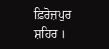ਫ਼ਿਰੋਜ਼ਪੁਰ ਸ਼ਹਿਰ ।